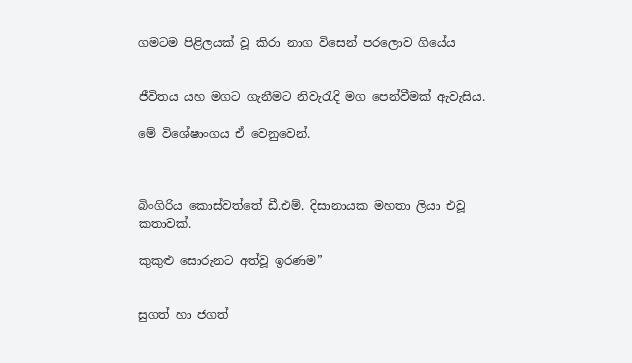ගමටම පිළිලයක් වූ කිරා නාග විසෙන් පරලොව ගියේය


ජීවිතය යහ මගට ගැනීමට නිවැරැදි මග පෙන්වීමක් ඇවැසිය.

මේ විශේෂාංගය ඒ වෙනුවෙන්.



බිංගිරිය කොස්වත්තේ ඩී.එම්. දිසානායක මහතා ලියා එවූ කතාවක්.

කුකුළු සොරුනට අත්වූ ඉරණම”


සුගත් හා ජගත්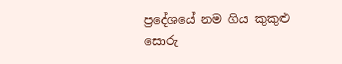ප්‍රදේශයේ නම ගිය කුකුළු සොරු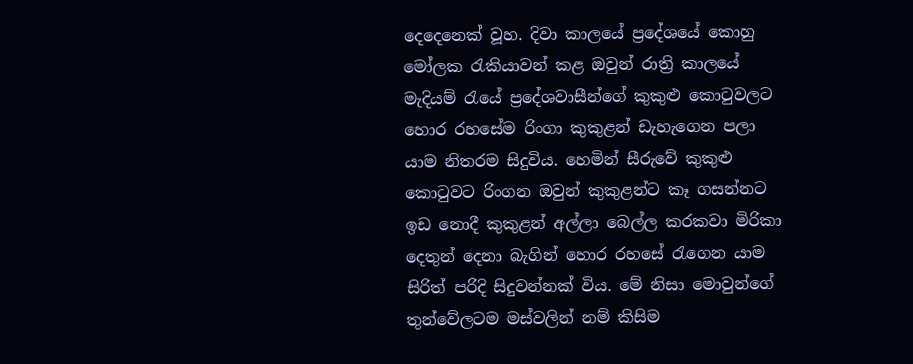දෙදෙනෙක් වූහ. දිවා කාලයේ ප්‍රදේශයේ කොහු මෝලක රැකියාවන් කළ ඔවුන් රාත්‍රි කාලයේ මැදියම් රැයේ ප්‍රදේශවාසීන්ගේ කුකුළු කොටුවලට හොර රහසේම රිංගා කුකුළන් ඩැහැගෙන පලා යාම නිතරම සිදුවිය. හෙමින් සීරුවේ කුකුළු කොටුවට රිංගන ඔවුන් කුකුළන්ට කෑ ගසන්නට ඉඩ නොදී කුකුළන් අල්ලා බෙල්ල කරකවා මිරිකා දෙතුන් දෙනා බැගින් හොර රහසේ රැගෙන යාම සිරිත් පරිදි සිදුවන්නක් විය. මේ නිසා මොවුන්ගේ තුන්වේලටම මස්වලින් නම් කිසිම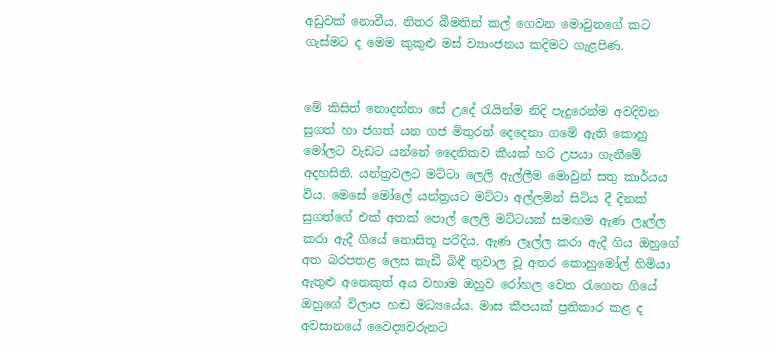අඩුවක් නොවීය. නිතර බීමතින් කල් ගෙවන මොවුනගේ කට ගැස්මට ද මෙම කුකුළු මස් ව්‍යාංජනය කදිමට ගැළපිණ.


මේ කිසිත් නොදන්නා සේ උදේ රැයින්ම නිදි පැදුරෙන්ම අවදිවන සුගත් හා ජගත් යන ගජ මිතුරන් දෙදෙනා ගමේ ඇති කොහු මෝලට වැඩට යන්නේ දෛනිකව කීයක් හරි උපයා ගැනීමේ අදහසිනි. යන්ත්‍රවලට මට්ටා ලෙලි ඇල්ලීම මොවුන් සතු කාර්යය විය. මෙසේ මෝලේ යන්ත්‍රයට මට්ටා අල්ලමින් සිටිය දී දිනක් සුගත්ගේ එක් අතක් පොල් ලෙලි මට්ටයක් සමඟම ඇණ ලෑල්ල කරා ඇදී ගියේ නොසිතූ පරිදිය. ඇණ ලෑල්ල කරා ඇදී ගිය ඔහුගේ අත බරපතළ ලෙස කැඩී බිඳී තුවාල වූ අතර කොහුමෝල් හිමියා ඇතුළු අනෙකුත් අය වහාම ඔහුව රෝහල වෙත රැගෙන ගියේ ඔහුගේ විලාප හඬ මධ්‍යයේය. මාස කීපයක් ප්‍රතිකාර කළ ද අවසානයේ වෛද්‍යවරුනට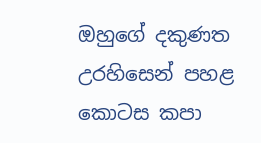ඔහුගේ දකුණත උරහිසෙන් පහළ කොටස කපා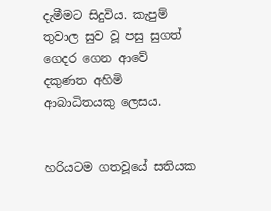දැමීමට සිදුවිය. කැපුම් තුවාල සුව වූ පසු සුගත් ගෙදර ගෙන ආවේ දකුණත අහිමි ආබාධිතයකු ලෙසය.


හරියටම ගතවූයේ සතියක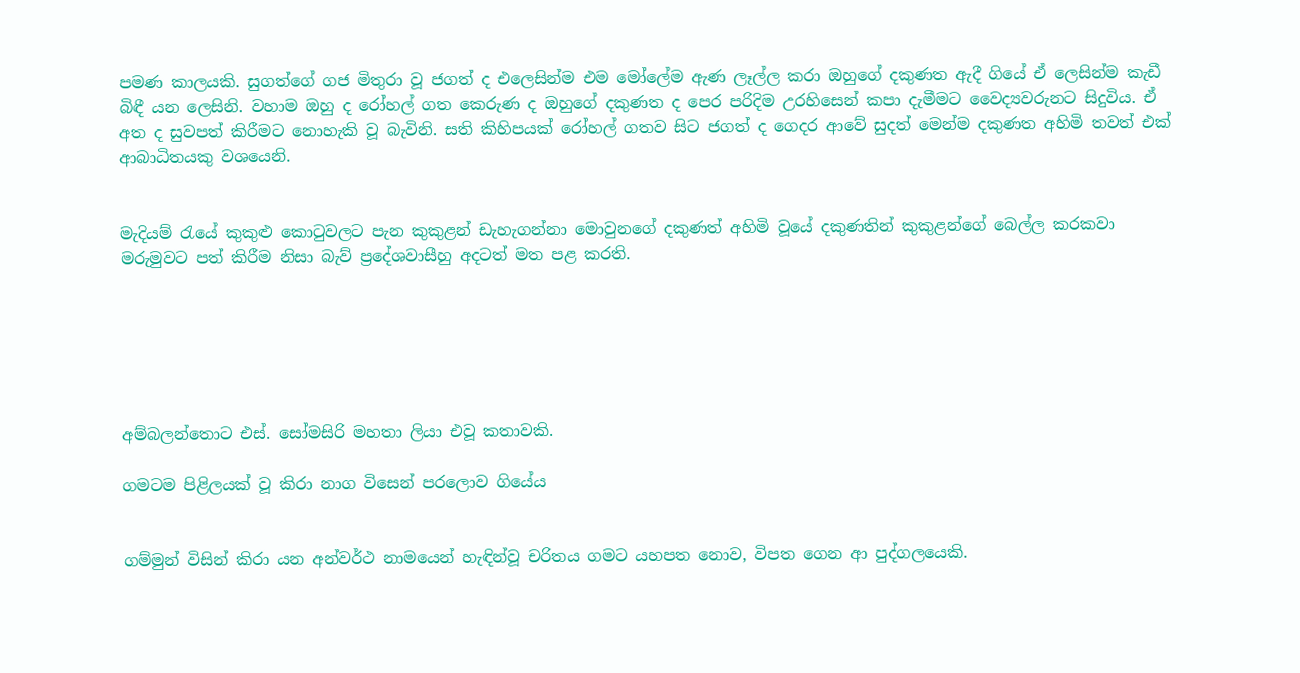පමණ කාලයකි. සුගත්ගේ ගජ මිතුරා වූ ජගත් ද එලෙසින්ම එම මෝලේම ඇණ ලෑල්ල කරා ඔහුගේ දකුණත ඇදී ගියේ ඒ ලෙසින්ම කැඩී බිඳී යන ලෙසිනි. වහාම ඔහු ද රෝහල් ගත කෙරුණ ද ඔහුගේ දකුණත ද පෙර පරිදිම උරහිසෙන් කපා දැමීමට වෛද්‍යවරුනට සිදුවිය. ඒ අත ද සුවපත් කිරීමට නොහැකි වූ බැවිනි. සති කිහිපයක් රෝහල් ගතව සිට ජගත් ද ගෙදර ආවේ සුදත් මෙන්ම දකුණත අහිමි තවත් එක් ආබාධිතයකු වශයෙනි.


මැදියම් රැයේ කුකුළු කොටුවලට පැන කුකුළන් ඩැහැගන්නා මොවුනගේ දකුණත් අහිමි වූයේ දකුණතින් කුකුළන්ගේ බෙල්ල කරකවා මරුමුවට පත් කිරීම නිසා බැව් ප්‍රදේශවාසීහු අදටත් මත පළ කරති.






අම්බලන්තොට එස්. සෝමසිරි මහතා ලියා එවූ කතාවකි.

ගමටම පිළිලයක් වූ කිරා නාග විසෙන් පරලොව ගියේය


ගම්මුන් විසින් කිරා යන අන්වර්ථ නාමයෙන් හැඳින්වූ චරිතය ගමට යහපත නොව, විපත ගෙන ආ පුද්ගලයෙකි.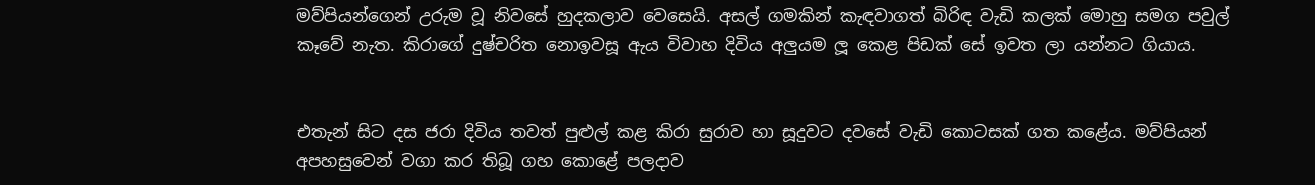මව්පියන්ගෙන් උරුම වූ නිවසේ හුදකලාව වෙසෙයි. අසල් ගමකින් කැඳවාගත් බිරිඳ වැඩි කලක් මොහු සමග පවුල් කෑවේ නැත. කිරාගේ දුෂ්චරිත නොඉවසූ ඇය විවාහ දිවිය අලුයම ලූ කෙළ පිඩක් සේ ඉවත ලා යන්නට ගියාය.


එතැන් සිට දස ජරා දිවිය තවත් පුළුල් කළ කිරා සුරාව හා සූදුවට දවසේ වැඩි කොටසක් ගත කළේය. මව්පියන් අපහසුවෙන් වගා කර තිබූ ගහ කොළේ පලදාව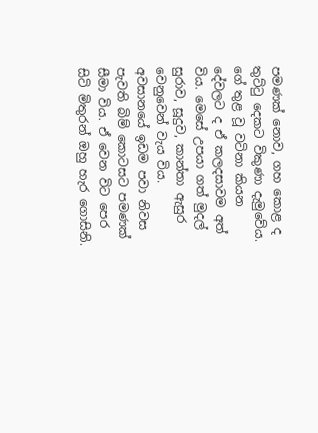පමණක් නොව, ගහ කොළ ද තුට්ටු දෙකට විකුණා දැමුවේය. ගේ තුළ වූ වටිනා කියන දේවලට ද ඒ කලදසාවම අත් විය. මෙසේ උපයා ගත් මුදල් සුරාව, සූදුව, කාන්තා ඇසුර වෙනුවෙන් වැය විය. අවසානයේ ඉඩම පවා නිවස පැවති බිම් කොටසට පමණක් සීමා විය. ඒ වෙන විට පෙර සිටි මිතුරන් ඔහු හැර ගොසිනි.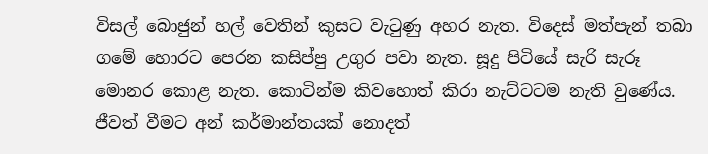විසල් බොජුන් හල් වෙතින් කුසට වැටුණු අහර නැත. විදෙස් මත්පැන් තබා ගමේ හොරට පෙරන කසිප්පු උගුර පවා නැත. සූදු පිටියේ සැරි සැරූ මොනර කොළ නැත. කොටින්ම කිවහොත් කිරා නැට්ටටම නැති වුණේය. ජීවත් වීමට අන් කර්මාන්තයක් නොදත්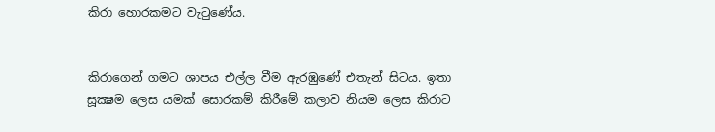කිරා හොරකමට වැටුණේය.


කිරාගෙන් ගමට ශාපය එල්ල වීම ඇරඹුණේ එතැන් සිටය. ඉතා සූක්‍ෂම ලෙස යමක් සොරකම් කිරීමේ කලාව නියම ලෙස කිරාට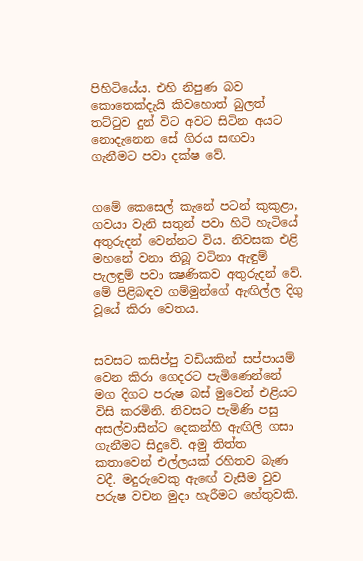පිහිටියේය. එහි නිපුණ බව කොතෙක්දැයි කිවහොත් බුලත් තට්ටුව දුන් විට අවට සිටින අයට නොදැනෙන සේ ගිරය සඟවා ගැනීමට පවා දක්ෂ වේ.


ගමේ කෙසෙල් කැනේ පටන් කුකුළා, ගවයා වැනි සතුන් පවා හිටි හැටියේ අතුරුදන් වෙන්නට විය. නිවසක එළි මහනේ වනා තිබූ වටිනා ඇඳුම් පැලඳුම් පවා ක්‍ෂණිකව අතුරුදන් වේ. මේ පිළිබඳව ගම්මුන්ගේ ඇඟිල්ල දිගු වූයේ කිරා වෙතය.


සවසට කසිප්පු වඩියකින් සප්පායම් වෙන කිරා ගෙදරට පැමිණෙන්නේ මග දිගට පරුෂ බස් මුවෙන් එළියට විසි කරමිනි. නිවසට පැමිණි පසු අසල්වාසීන්ට දෙකන්හි ඇඟිලි ගසා ගැනීමට සිදුවේ. අමු තිත්ත කතාවෙන් එල්ලයක් රහිතව බැණ වදී. මදුරුවෙකු ඇඟේ වැසීම වුව පරුෂ වචන මුදා හැරීමට හේතුවකි.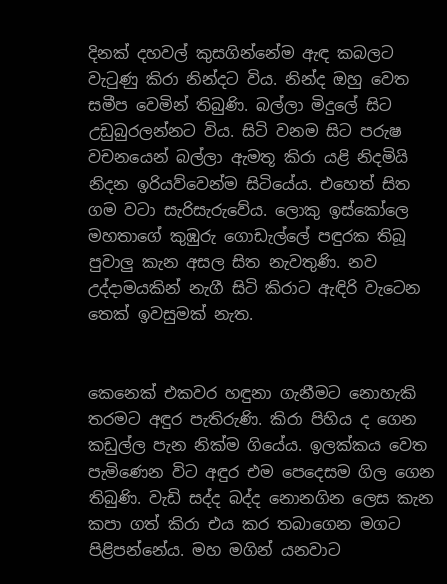දිනක් දහවල් කුසගින්නේම ඇඳ කබලට වැටුණු කිරා නින්දට විය. නින්ද ඔහු වෙත සමීප වෙමින් තිබුණි. බල්ලා මිදුලේ සිට උඩුබුරලන්නට විය. සිටි වනම සිට පරුෂ වචනයෙන් බල්ලා ඇමතූ කිරා යළි නිදමියි නිදන ඉරියව්වෙන්ම සිටියේය. එහෙත් සිත ගම වටා සැරිසැරුවේය. ලොකු ඉස්කෝලෙ මහතාගේ කුඹුරු ගොඩැල්ලේ පඳුරක තිබූ පුවාලු කැන අසල සිත නැවතුණි. නව උද්දාමයකින් නැගී සිටි කිරාට ඇඳිරි වැටෙන තෙක් ඉවසුමක් නැත.


කෙනෙක් එකවර හඳුනා ගැනීමට නොහැකි තරමට අඳුර පැතිරුණි. කිරා පිහිය ද ගෙන කඩුල්ල පැන නික්ම ගියේය. ඉලක්කය වෙත පැමිණෙන විට අඳුර එම පෙදෙසම ගිල ගෙන තිබුණි. වැඩි සද්ද බද්ද නොනගින ලෙස කැන කපා ගත් කිරා එය කර තබාගෙන මගට පිළිපන්නේය. මහ මගින් යනවාට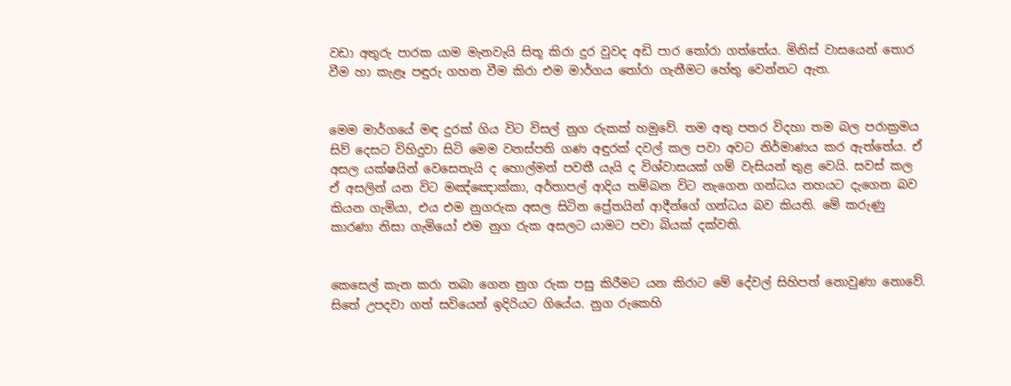වඩා අතුරු පාරක යාම මැනවැයි සිතූ කිරා දුර වුවද අඩි පාර තෝරා ගත්තේය. මිනිස් වාසයෙන් තොර වීම හා කැළෑ පඳුරු ගහන වීම කිරා එම මාර්ගය තෝරා ගැනීමට හේතු වෙන්නට ඇත.


මෙම මාර්ගයේ මඳ දුරක් ගිය විට විසල් නුග රුකක් හමුවේ. තම අතු පතර විදහා තම බල පරාක්‍රමය සිව් දෙසට විහිදුවා සිටි මෙම වනස්පති ගණ අඳුරක් දවල් කල පවා අවට නිර්මාණය කර ඇත්තේය. ඒ අසල යක්ෂයින් වෙසෙතැයි ද හොල්මන් පවතී යැයි ද විශ්වාසයක් ගම් වැසියන් තුළ වෙයි. සවස් කල ඒ අසලින් යන විට මඤ්ඤොක්කා, අර්තාපල් ආදිය තම්බන විට නැගෙන ගන්ධය නහයට දැගෙන බව කියන ගැමියා, එය එම නුගරුක අසල සිටින ප්‍රේතයින් ආදීන්ගේ ගන්ධය බව කියති. මේ කරුණු කාරණා නිසා ගැමියෝ එම නුග රුක අසලට යාමට පවා බියක් දක්වති.


කෙසෙල් කැන කරා තබා ගෙන නුග රුක පසු කිරීමට යන කිරාට මේ දේවල් සිහිපත් නොවුණා නොවේ. සිතේ උපදවා ගත් සවියෙන් ඉදිරියට ගියේය. නුග රුකෙහි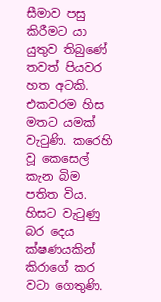සීමාව පසු කිරීමට යා යුතුව තිබුණේ තවත් පියවර හත අටකි. එකවරම හිස මතට යමක් වැටුණි. කරෙහි වූ කෙසෙල් කැන බිම පතිත විය. හිසට වැටුණු බර දෙය ක්ෂණයකින් කිරාගේ කර වටා ගෙතුණි.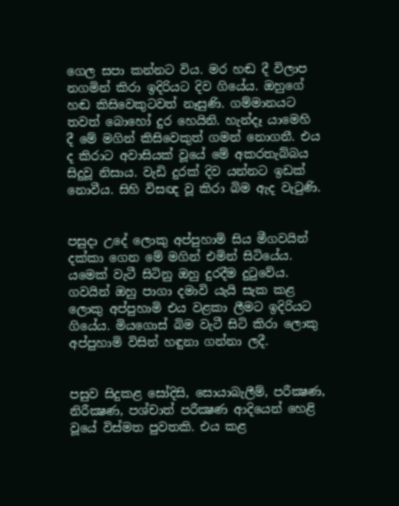ගෙල සපා කන්නට විය. මර හඬ දී විලාප නගමින් කිරා ඉදිරියට දිව ගියේය. ඔහුගේ හඬ කිසිවෙකුටවත් නෑසුණි. ගම්මානයට තවත් බොහෝ දුර හෙයිනි. හැන්දෑ යාමෙහි දී මේ මගින් කිසිවෙකුත් ගමන් නොගනී. එය ද කිරාට අවාසියක් වූයේ මේ අකරතැබ්බය සිදුවූ නිසාය. වැඩි දුරක් දිව යන්නට ඉඩක් නොවීය. සිහි විසඥ වූ කිරා බිම ඇද වැටුණි.


පසුදා උදේ ලොකු අප්පුහාමි සිය මීගවයින් දක්කා ගෙන මේ මගින් එමින් සිටියේය. යමෙක් වැටී සිටිනු ඔහු දුරදීම දුටුවේය. ගවයින් ඔහු පාගා දමාවි යැයි සැක කළ ලොකු අප්පුහාමි එය වළකා ලීමට ඉදිරියට ගියේය. මියගොස් බිම වැටී සිටි කිරා ලොකු අප්පුහාමි විසින් හඳුනා ගන්නා ලදී.


පසුව සිදුකළ සෝදිසි, සොයාබැලීම්, පරීක්‍ෂණ, නිරීක්‍ෂණ, පශ්චාත් පරීක්‍ෂණ ආදියෙන් හෙළි වූයේ විස්මත පුවතකි. එය කළ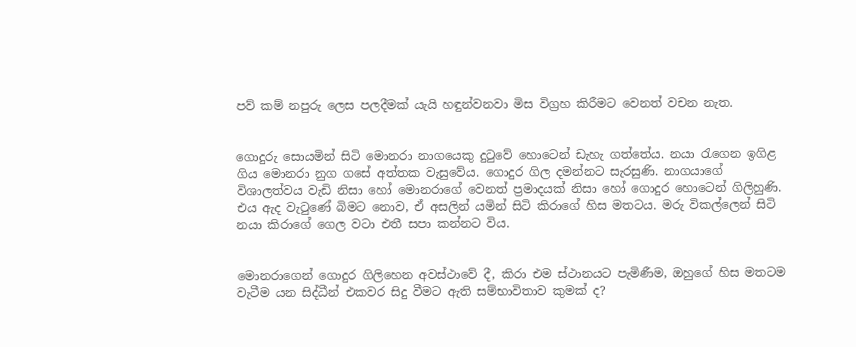පව් කම් නපුරු ලෙස පලදීමක් යැයි හඳුන්වනවා මිස විග්‍රහ කිරීමට වෙනත් වචන නැත.


ගොදුරු සොයමින් සිටි මොනරා නාගයෙකු දුටුවේ හොටෙන් ඩැහැ ගත්තේය. නයා රැගෙන ඉගිළ ගිය මොනරා නුග ගසේ අත්තක වැසුවේය. ගොදුර ගිල දමන්නට සැරසුණි. නාගයාගේ විශාලත්වය වැඩි නිසා හෝ මොනරාගේ වෙනත් ප්‍රමාදයක් නිසා හෝ ගොදුර හොටෙන් ගිලිහුණි. එය ඇද වැටුණේ බිමට නොව, ඒ අසලින් යමින් සිටි කිරාගේ හිස මතටය. මරු විකල්ලෙන් සිටි නයා කිරාගේ ගෙල වටා එතී සපා කන්නට විය.


මොනරාගෙන් ගොදුර ගිලිහෙන අවස්ථාවේ දී, කිරා එම ස්ථානයට පැමිණීම, ඔහුගේ හිස මතටම වැටීම යන සිද්ධීන් එකවර සිදු වීමට ඇති සම්භාවිතාව කුමක් ද?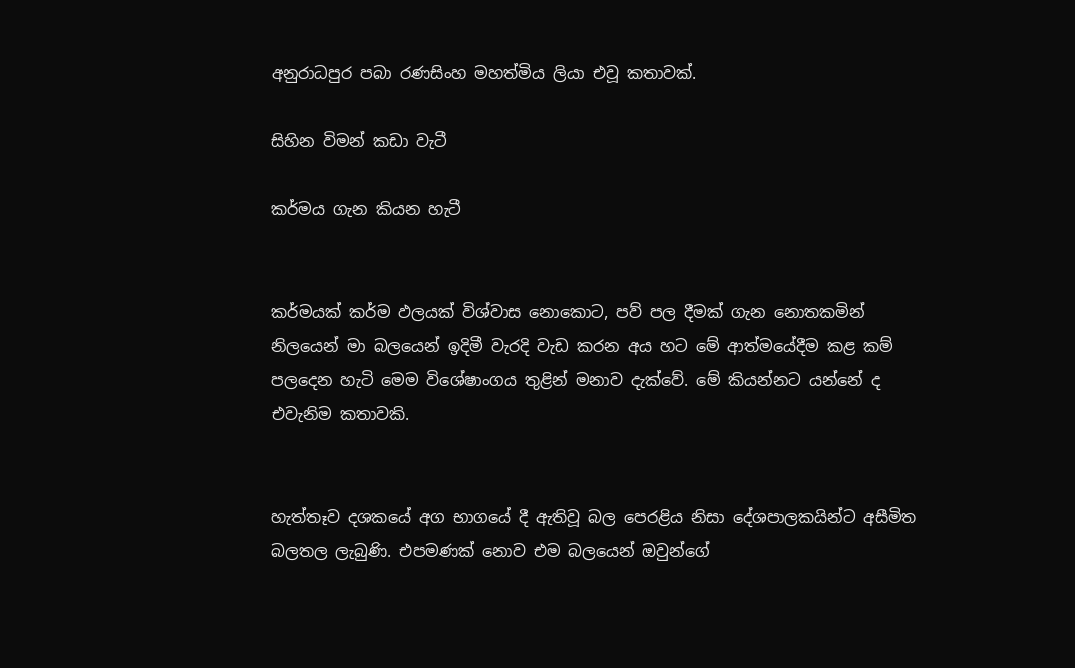අනුරාධපුර පබා රණසිංහ මහත්මිය ලියා එවූ කතාවක්.

සිහින විමන් කඩා වැටී

කර්මය ගැන කියන හැටී


කර්මයක් කර්ම ඵලයක් විශ්වාස නොකොට, පව් පල දීමක් ගැන නොතකමින් නිලයෙන් මා බලයෙන් ඉදිමී වැරදි වැඩ කරන අය හට මේ ආත්මයේදීම කළ කම් පලදෙන හැටි මෙම විශේෂාංගය තුළින් මනාව දැක්වේ. මේ කියන්නට යන්නේ ද එවැනිම කතාවකි.


හැත්තෑව දශකයේ අග භාගයේ දී ඇතිවූ බල පෙරළිය නිසා දේශපාලකයින්ට අසීමිත බලතල ලැබුණි. එපමණක් නොව එම බලයෙන් ඔවුන්ගේ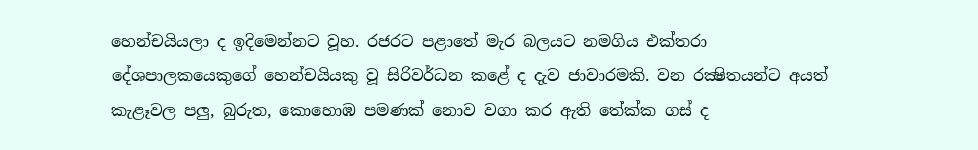හෙන්චයියලා ද ඉදිමෙන්නට වූහ. රජරට පළාතේ මැර බලයට නමගිය එක්තරා දේශපාලකයෙකුගේ හෙන්චයියකු වූ සිරිවර්ධන කළේ ද දැව ජාවාරමකි. වන රක්‍ෂිතයන්ට අයත් කැළෑවල පලු, බුරුත, කොහොඹ පමණක් නොව වගා කර ඇති තේක්ක ගස් ද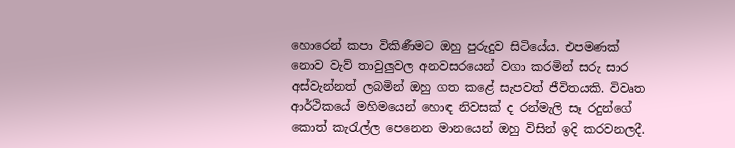හොරෙන් කපා විකිණීමට ඔහු පුරුදුව සිටියේය. එපමණක් නොව වැව් තාවුලුවල අනවසරයෙන් වගා කරමින් සරු සාර අස්වැන්නත් ලබමින් ඔහු ගත කළේ සැපවත් ජීවිතයකි. විවෘත ආර්ථිකයේ මහිමයෙන් හොඳ නිවසක් ද රන්මැලි සෑ රදුන්ගේ කොත් කැරැල්ල පෙනෙන මානයෙන් ඔහු විසින් ඉදි කරවනලදී.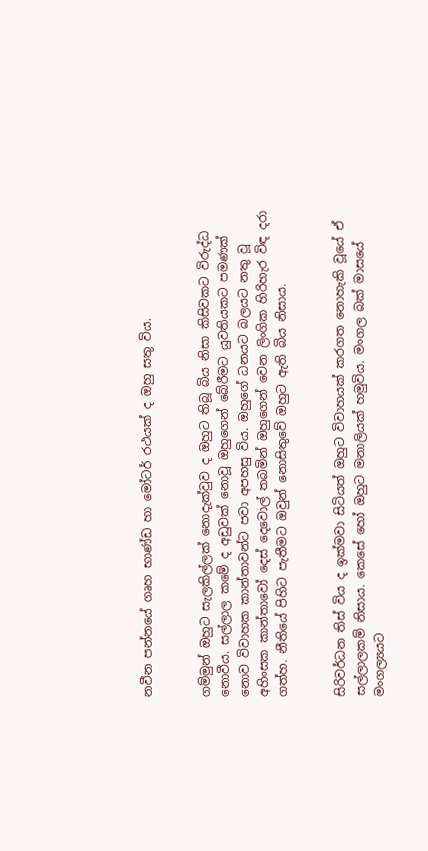නවීන පන්නයේ ගෘහ භාණ්ඩ හා මෝටර් රථයක් ද ඔහු සතු විය.


ගම්මුන් ඔහුට සැලකිල්ලක් නොදැක්වුව ද ඔහුට තිබූ බිය නිසා කිසිවකට විරුද්ධ නොවීය. සල්ලාල කමේ ද අඩුවක් නොවූ ඔහුගෙන් බේරීමට යුවතියකට පමණක් නොව විවාහක කාන්තාවන්ට පවා අපහසු විය. ඔහුගේ ධනයට බලයට නතු වූ අහිංසක කාන්තාවෝ දෙස් දෙවොල් තබමින් ඔහුගෙන් වෙන ලිංගික හිරිහැර විඳ දරා ගත්හ. නීතියේ පිහිට පැතීමට ඔවුන් නොසිතුවේ ඔහුට ඇති බිය නිසාය.


සිරිවර්ධන තිස් විය ද ඉක්මවා සිටියත් ඔහුට විවාහයක් කරගත නොහැකි වූයේ ඒ සල්ලාලකම් නිසාය. කෙසේ හෝ ඔහුට මනාලියක් හමුවිය. මංගල බක් මාසයේ මංගල්‍යයට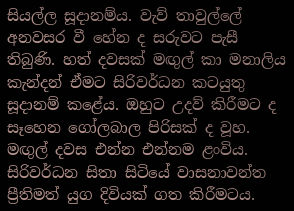සියල්ල සූදානම්ය. වැව් තාවුල්ලේ අනවසර වී හේන ද සරුවට පැසී තිබුණි. හත් දවසක් මඟුල් කා මනාලිය කැන්දන් ඒමට සිරිවර්ධන කටයුතු සූදානම් කළේය. ඔහුට උදව් කිරීමට ද සෑහෙන ගෝලබාල පිරිසක් ද වූහ. මඟුල් දවස එන්න එන්නම ළංවිය. සිරිවර්ධන සිතා සිටියේ වාසනාවන්ත ප්‍රීතිමත් යුග දිවියක් ගත කිරීමටය.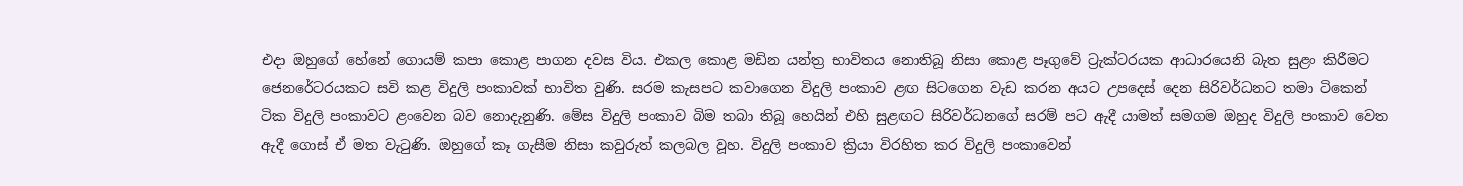එදා ඔහුගේ හේනේ ගොයම් කපා කොළ පාගන දවස විය. එකල කොළ මඩින යන්ත්‍ර භාවිතය නොතිබූ නිසා කොළ පෑගුවේ ට්‍රැක්ටරයක ආධාරයෙනි බැත සුළං කිරීමට ජෙනරේටරයකට සවි කළ විදුලි පංකාවක් භාවිත වුණි. සරම කැසපට කවාගෙන විදුලි පංකාව ළඟ සිටගෙන වැඩ කරන අයට උපදෙස් දෙන සිරිවර්ධනට තමා ටිකෙන් ටික විදුලි පංකාවට ළංවෙන බව නොදැනුණි. මේස විදුලි පංකාව බිම තබා තිබූ හෙයින් එහි සුළඟට සිරිවර්ධනගේ සරම් පට ඇදී යාමත් සමගම ඔහුද විදුලි පංකාව වෙත ඇදී ගොස් ඒ මත වැටුණි. ඔහුගේ කෑ ගැසීම නිසා කවුරුත් කලබල වූහ. විදුලි පංකාව ක්‍රියා විරහිත කර විදුලි පංකාවෙන්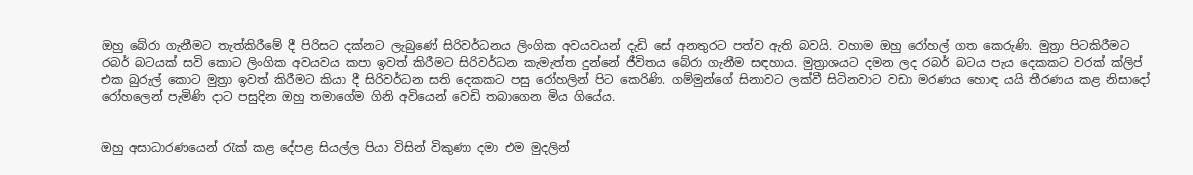ඔහු බේරා ගැනීමට තැත්කිරීමේ දී පිරිසට දක්නට ලැබුණේ සිරිවර්ධනය ලිංගික අවයවයන් දැඩි සේ අනතුරට පත්ව ඇති බවයි. වහාම ඔහු රෝහල් ගත කෙරුණි. මුත්‍රා පිටකිරීමට රබර් බටයක් සවි කොට ලිංගික අවයවය කපා ඉවත් කිරීමට සිරිවර්ධන කැමැත්ත දුන්නේ ජීවිතය බේරා ගැනීම සඳහාය. මුත්‍රාශයට දමන ලද රබර් බටය පැය දෙකකට වරක් ක්ලිප් එක බුරුල් කොට මුත්‍රා ඉවත් කිරීමට කියා දී සිරිවර්ධන සති දෙකකට පසු රෝහලින් පිට කෙරිණි. ගම්මුන්ගේ සිනාවට ලක්වී සිටිනවාට වඩා මරණය හොඳ යයි තීරණය කළ නිසාදෝ රෝහලෙන් පැමිණි දාට පසුදින ඔහු තමාගේම ගිනි අවියෙන් වෙඩි තබාගෙන මිය ගියේය.


ඔහු අසාධාරණයෙන් රැක් කළ දේපළ සියල්ල පියා විසින් විකුණා දමා එම මුදලින්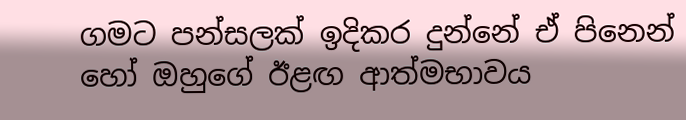ගමට පන්සලක් ඉදිකර දුන්නේ ඒ පිනෙන් හෝ ඔහුගේ ඊළඟ ආත්මභාවය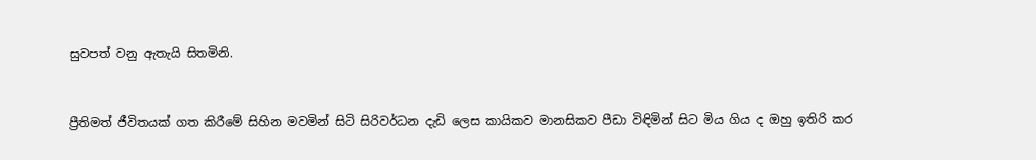සුවපත් වනු ඇතැයි සිතමිනි.


ප්‍රීතිමත් ජීවිතයක් ගත කිරීමේ සිහින මවමින් සිටි සිරිවර්ධන දැඩි ලෙස කායිකව මානසිකව පීඩා විඳිමින් සිට මිය ගිය ද ඔහු ඉතිරි කර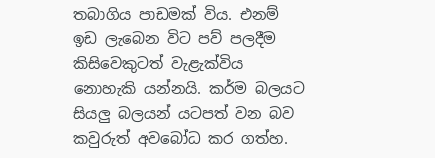තබාගිය පාඩමක් විය. එනම් ඉඩ ලැබෙන විට පව් පලදීම කිසිවෙකුටත් වැළැක්විය නොහැකි යන්නයි. කර්ම බලයට  සියලු බලයන් යටපත් වන බව කවුරුත් අවබෝධ කර ගත්හ.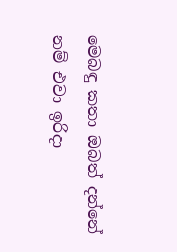මෙබඳු කතා ඔබත් දන්නේ නම් එවා ඉරිදා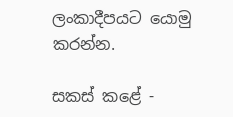ලංකාදීපයට යොමු කරන්න.

සකස් කළේ -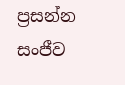ප්‍රසන්න සංජීව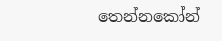තෙන්නකෝන්